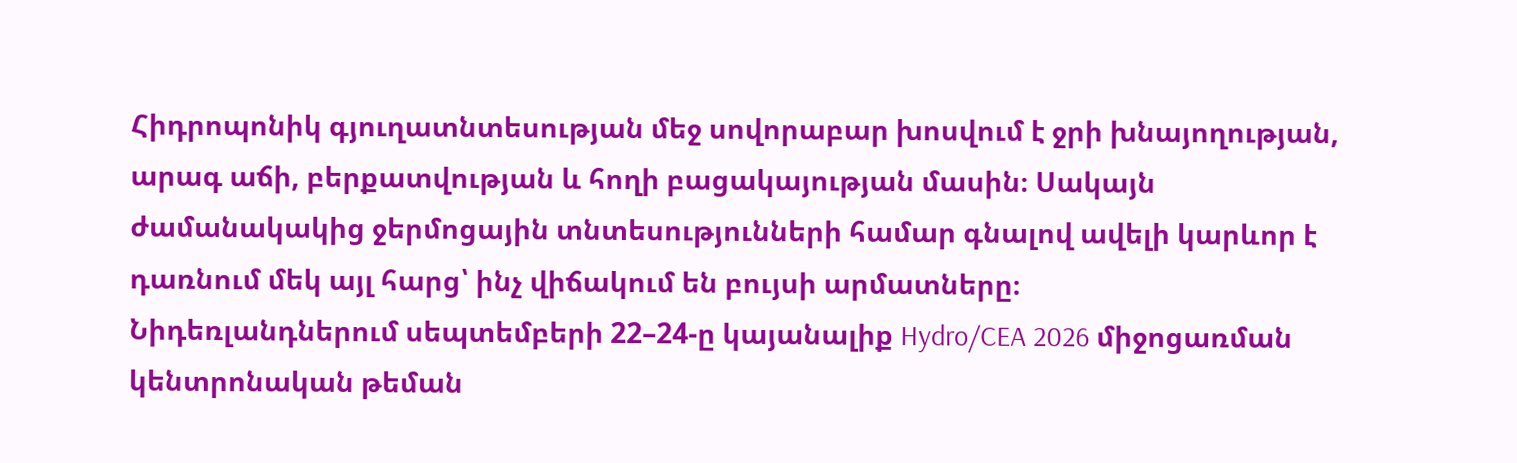Հիդրոպոնիկ գյուղատնտեսության մեջ սովորաբար խոսվում է ջրի խնայողության, արագ աճի, բերքատվության և հողի բացակայության մասին։ Սակայն ժամանակակից ջերմոցային տնտեսությունների համար գնալով ավելի կարևոր է դառնում մեկ այլ հարց՝ ինչ վիճակում են բույսի արմատները։
Նիդեռլանդներում սեպտեմբերի 22–24-ը կայանալիք Hydro/CEA 2026 միջոցառման կենտրոնական թեման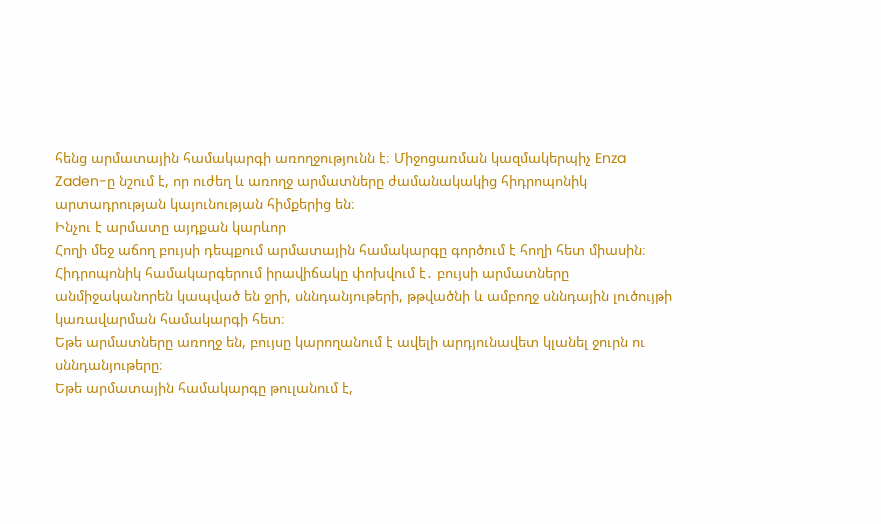հենց արմատային համակարգի առողջությունն է։ Միջոցառման կազմակերպիչ Enza Zaden-ը նշում է, որ ուժեղ և առողջ արմատները ժամանակակից հիդրոպոնիկ արտադրության կայունության հիմքերից են։
Ինչու է արմատը այդքան կարևոր
Հողի մեջ աճող բույսի դեպքում արմատային համակարգը գործում է հողի հետ միասին։ Հիդրոպոնիկ համակարգերում իրավիճակը փոխվում է․ բույսի արմատները անմիջականորեն կապված են ջրի, սննդանյութերի, թթվածնի և ամբողջ սննդային լուծույթի կառավարման համակարգի հետ։
Եթե արմատները առողջ են, բույսը կարողանում է ավելի արդյունավետ կլանել ջուրն ու սննդանյութերը։
Եթե արմատային համակարգը թուլանում է,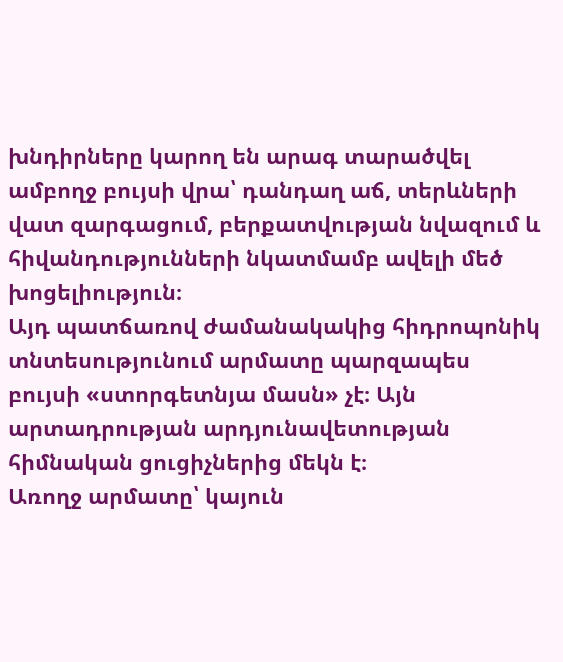խնդիրները կարող են արագ տարածվել ամբողջ բույսի վրա՝ դանդաղ աճ, տերևների վատ զարգացում, բերքատվության նվազում և հիվանդությունների նկատմամբ ավելի մեծ խոցելիություն։
Այդ պատճառով ժամանակակից հիդրոպոնիկ տնտեսությունում արմատը պարզապես բույսի «ստորգետնյա մասն» չէ։ Այն արտադրության արդյունավետության հիմնական ցուցիչներից մեկն է։
Առողջ արմատը՝ կայուն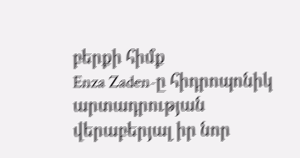բերքի հիմք
Enza Zaden-ը հիդրոպոնիկ արտադրության վերաբերյալ իր նոր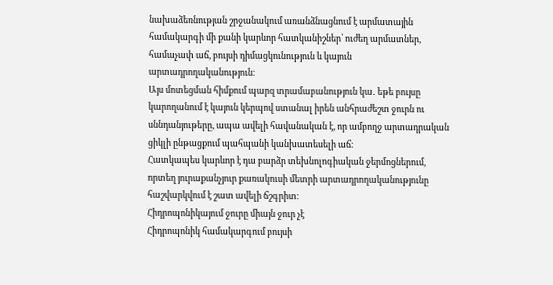նախաձեռնության շրջանակում առանձնացնում է արմատային համակարգի մի քանի կարևոր հատկանիշներ՝ ուժեղ արմատներ, համաչափ աճ, բույսի դիմացկունություն և կայուն արտադրողականություն։
Այս մոտեցման հիմքում պարզ տրամաբանություն կա․ եթե բույսը կարողանում է կայուն կերպով ստանալ իրեն անհրաժեշտ ջուրն ու սննդանյութերը, ապա ավելի հավանական է, որ ամբողջ արտադրական ցիկլի ընթացքում պահպանի կանխատեսելի աճ։
Հատկապես կարևոր է դա բարձր տեխնոլոգիական ջերմոցներում, որտեղ յուրաքանչյուր քառակուսի մետրի արտադրողականությունը հաշվարկվում է շատ ավելի ճշգրիտ։
Հիդրոպոնիկայում ջուրը միայն ջուր չէ
Հիդրոպոնիկ համակարգում բույսի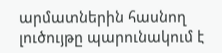արմատներին հասնող լուծույթը պարունակում է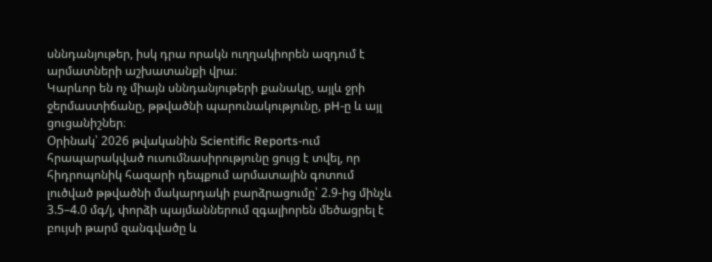սննդանյութեր, իսկ դրա որակն ուղղակիորեն ազդում է արմատների աշխատանքի վրա։
Կարևոր են ոչ միայն սննդանյութերի քանակը, այլև ջրի ջերմաստիճանը, թթվածնի պարունակությունը, pH-ը և այլ ցուցանիշներ։
Օրինակ՝ 2026 թվականին Scientific Reports-ում հրապարակված ուսումնասիրությունը ցույց է տվել, որ հիդրոպոնիկ հազարի դեպքում արմատային գոտում լուծված թթվածնի մակարդակի բարձրացումը՝ 2.9-ից մինչև 3.5–4.0 մգ/լ, փորձի պայմաններում զգալիորեն մեծացրել է բույսի թարմ զանգվածը և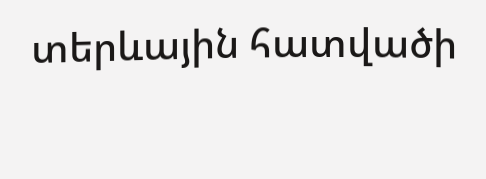տերևային հատվածի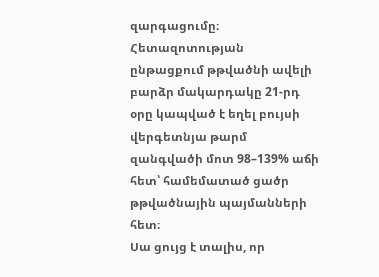զարգացումը։
Հետազոտության ընթացքում թթվածնի ավելի բարձր մակարդակը 21-րդ օրը կապված է եղել բույսի վերգետնյա թարմ զանգվածի մոտ 98–139% աճի հետ՝ համեմատած ցածր թթվածնային պայմանների հետ։
Սա ցույց է տալիս, որ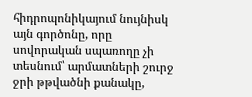հիդրոպոնիկայում նույնիսկ այն գործոնը, որը սովորական սպառողը չի տեսնում՝ արմատների շուրջ ջրի թթվածնի քանակը,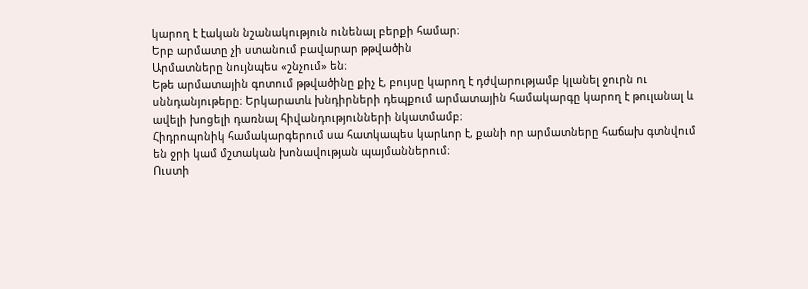կարող է էական նշանակություն ունենալ բերքի համար։
Երբ արմատը չի ստանում բավարար թթվածին
Արմատները նույնպես «շնչում» են։
Եթե արմատային գոտում թթվածինը քիչ է, բույսը կարող է դժվարությամբ կլանել ջուրն ու սննդանյութերը։ Երկարատև խնդիրների դեպքում արմատային համակարգը կարող է թուլանալ և ավելի խոցելի դառնալ հիվանդությունների նկատմամբ։
Հիդրոպոնիկ համակարգերում սա հատկապես կարևոր է, քանի որ արմատները հաճախ գտնվում են ջրի կամ մշտական խոնավության պայմաններում։
Ուստի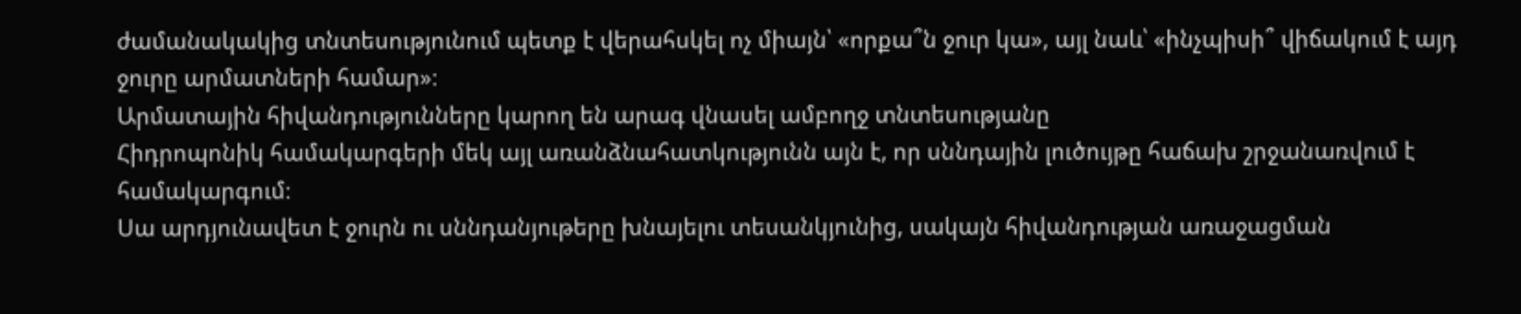ժամանակակից տնտեսությունում պետք է վերահսկել ոչ միայն՝ «որքա՞ն ջուր կա», այլ նաև՝ «ինչպիսի՞ վիճակում է այդ ջուրը արմատների համար»։
Արմատային հիվանդությունները կարող են արագ վնասել ամբողջ տնտեսությանը
Հիդրոպոնիկ համակարգերի մեկ այլ առանձնահատկությունն այն է, որ սննդային լուծույթը հաճախ շրջանառվում է համակարգում։
Սա արդյունավետ է ջուրն ու սննդանյութերը խնայելու տեսանկյունից, սակայն հիվանդության առաջացման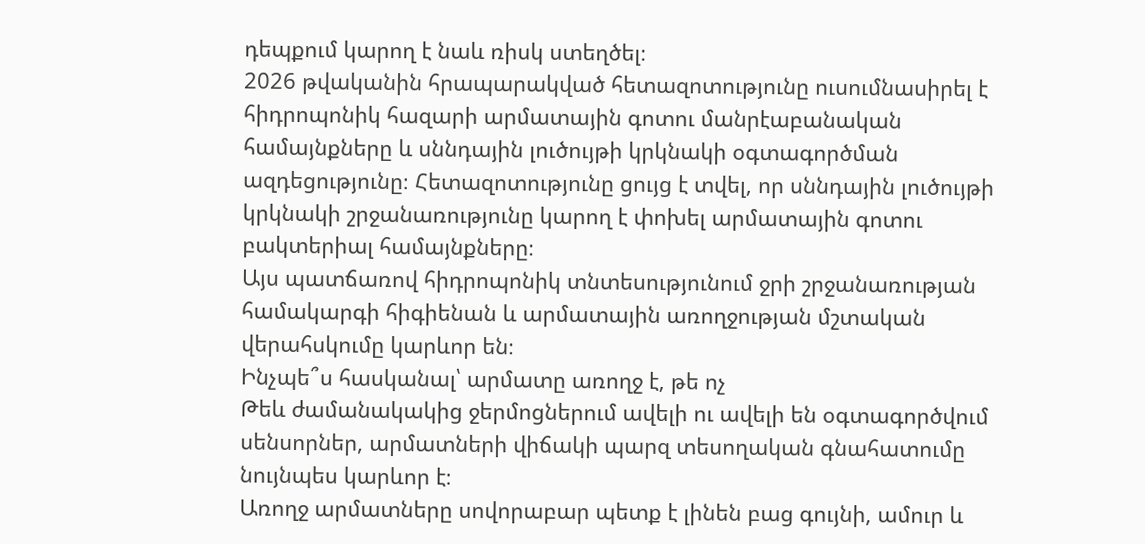դեպքում կարող է նաև ռիսկ ստեղծել։
2026 թվականին հրապարակված հետազոտությունը ուսումնասիրել է հիդրոպոնիկ հազարի արմատային գոտու մանրէաբանական համայնքները և սննդային լուծույթի կրկնակի օգտագործման ազդեցությունը։ Հետազոտությունը ցույց է տվել, որ սննդային լուծույթի կրկնակի շրջանառությունը կարող է փոխել արմատային գոտու բակտերիալ համայնքները։
Այս պատճառով հիդրոպոնիկ տնտեսությունում ջրի շրջանառության համակարգի հիգիենան և արմատային առողջության մշտական վերահսկումը կարևոր են։
Ինչպե՞ս հասկանալ՝ արմատը առողջ է, թե ոչ
Թեև ժամանակակից ջերմոցներում ավելի ու ավելի են օգտագործվում սենսորներ, արմատների վիճակի պարզ տեսողական գնահատումը նույնպես կարևոր է։
Առողջ արմատները սովորաբար պետք է լինեն բաց գույնի, ամուր և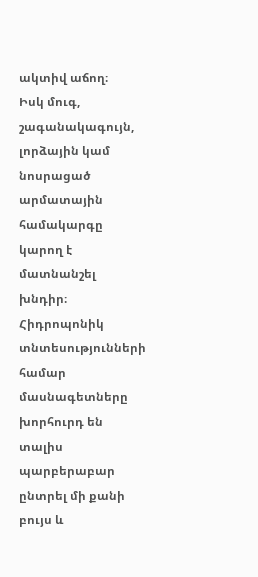ակտիվ աճող։
Իսկ մուգ, շագանակագույն, լորձային կամ նոսրացած արմատային համակարգը կարող է մատնանշել խնդիր։
Հիդրոպոնիկ տնտեսությունների համար մասնագետները խորհուրդ են տալիս պարբերաբար ընտրել մի քանի բույս և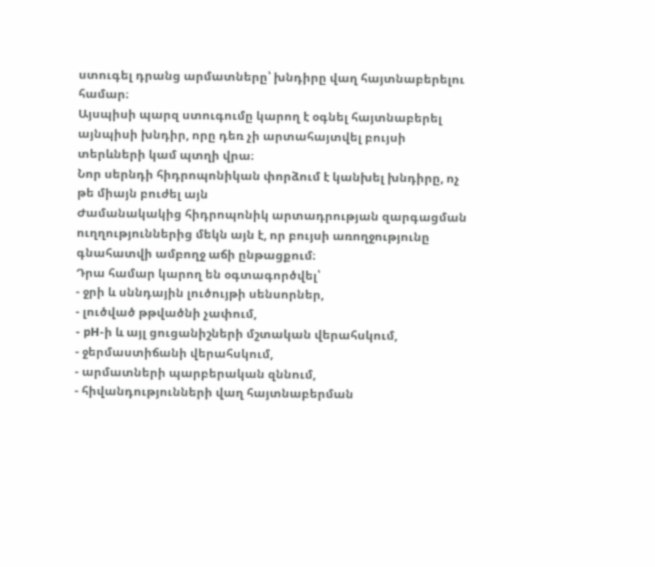ստուգել դրանց արմատները՝ խնդիրը վաղ հայտնաբերելու համար։
Այսպիսի պարզ ստուգումը կարող է օգնել հայտնաբերել այնպիսի խնդիր, որը դեռ չի արտահայտվել բույսի տերևների կամ պտղի վրա։
Նոր սերնդի հիդրոպոնիկան փորձում է կանխել խնդիրը, ոչ թե միայն բուժել այն
Ժամանակակից հիդրոպոնիկ արտադրության զարգացման ուղղություններից մեկն այն է, որ բույսի առողջությունը գնահատվի ամբողջ աճի ընթացքում։
Դրա համար կարող են օգտագործվել՝
- ջրի և սննդային լուծույթի սենսորներ,
- լուծված թթվածնի չափում,
- pH-ի և այլ ցուցանիշների մշտական վերահսկում,
- ջերմաստիճանի վերահսկում,
- արմատների պարբերական զննում,
- հիվանդությունների վաղ հայտնաբերման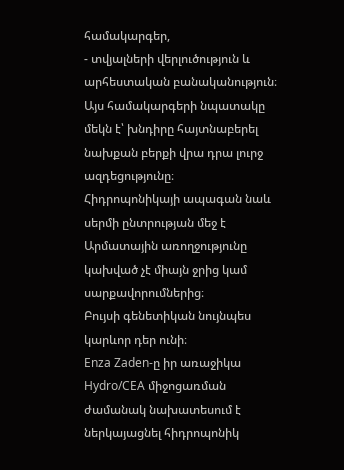համակարգեր,
- տվյալների վերլուծություն և արհեստական բանականություն։
Այս համակարգերի նպատակը մեկն է՝ խնդիրը հայտնաբերել նախքան բերքի վրա դրա լուրջ ազդեցությունը։
Հիդրոպոնիկայի ապագան նաև սերմի ընտրության մեջ է
Արմատային առողջությունը կախված չէ միայն ջրից կամ սարքավորումներից։
Բույսի գենետիկան նույնպես կարևոր դեր ունի։
Enza Zaden-ը իր առաջիկա Hydro/CEA միջոցառման ժամանակ նախատեսում է ներկայացնել հիդրոպոնիկ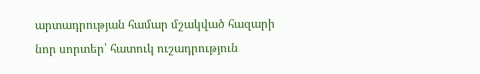արտադրության համար մշակված հազարի նոր սորտեր՝ հատուկ ուշադրություն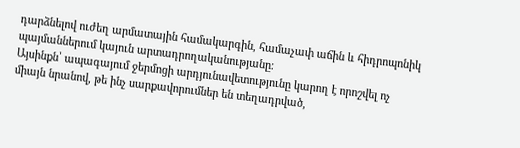դարձնելով ուժեղ արմատային համակարգին, համաչափ աճին և հիդրոպոնիկ պայմաններում կայուն արտադրողականությանը։
Այսինքն՝ ապագայում ջերմոցի արդյունավետությունը կարող է որոշվել ոչ միայն նրանով, թե ինչ սարքավորումներ են տեղադրված,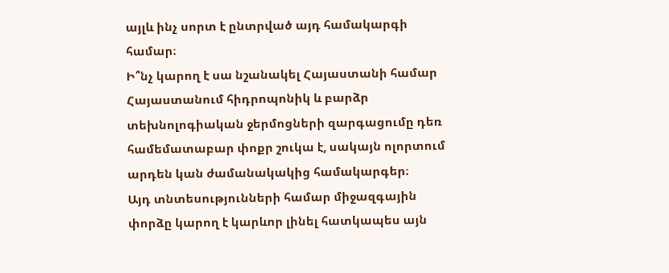այլև ինչ սորտ է ընտրված այդ համակարգի համար։
Ի՞նչ կարող է սա նշանակել Հայաստանի համար
Հայաստանում հիդրոպոնիկ և բարձր տեխնոլոգիական ջերմոցների զարգացումը դեռ համեմատաբար փոքր շուկա է, սակայն ոլորտում արդեն կան ժամանակակից համակարգեր։
Այդ տնտեսությունների համար միջազգային փորձը կարող է կարևոր լինել հատկապես այն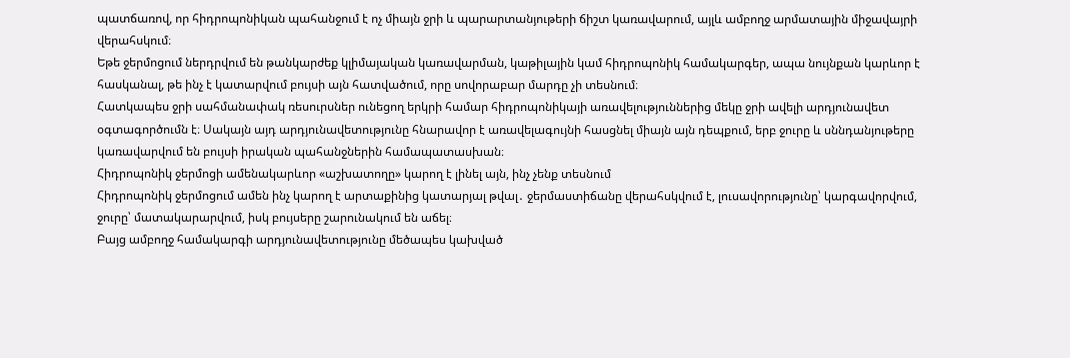պատճառով, որ հիդրոպոնիկան պահանջում է ոչ միայն ջրի և պարարտանյութերի ճիշտ կառավարում, այլև ամբողջ արմատային միջավայրի վերահսկում։
Եթե ջերմոցում ներդրվում են թանկարժեք կլիմայական կառավարման, կաթիլային կամ հիդրոպոնիկ համակարգեր, ապա նույնքան կարևոր է հասկանալ, թե ինչ է կատարվում բույսի այն հատվածում, որը սովորաբար մարդը չի տեսնում։
Հատկապես ջրի սահմանափակ ռեսուրսներ ունեցող երկրի համար հիդրոպոնիկայի առավելություններից մեկը ջրի ավելի արդյունավետ օգտագործումն է։ Սակայն այդ արդյունավետությունը հնարավոր է առավելագույնի հասցնել միայն այն դեպքում, երբ ջուրը և սննդանյութերը կառավարվում են բույսի իրական պահանջներին համապատասխան։
Հիդրոպոնիկ ջերմոցի ամենակարևոր «աշխատողը» կարող է լինել այն, ինչ չենք տեսնում
Հիդրոպոնիկ ջերմոցում ամեն ինչ կարող է արտաքինից կատարյալ թվալ․ ջերմաստիճանը վերահսկվում է, լուսավորությունը՝ կարգավորվում, ջուրը՝ մատակարարվում, իսկ բույսերը շարունակում են աճել։
Բայց ամբողջ համակարգի արդյունավետությունը մեծապես կախված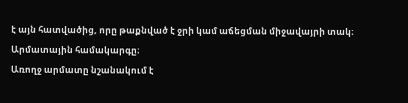է այն հատվածից, որը թաքնված է ջրի կամ աճեցման միջավայրի տակ։
Արմատային համակարգը։
Առողջ արմատը նշանակում է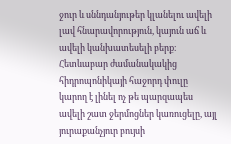ջուր և սննդանյութեր կլանելու ավելի լավ հնարավորություն, կայուն աճ և ավելի կանխատեսելի բերք։
Հետևաբար ժամանակակից հիդրոպոնիկայի հաջորդ փուլը կարող է լինել ոչ թե պարզապես ավելի շատ ջերմոցներ կառուցելը, այլ յուրաքանչյուր բույսի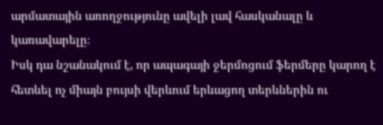արմատային առողջությունը ավելի լավ հասկանալը և կառավարելը։
Իսկ դա նշանակում է, որ ապագայի ջերմոցում ֆերմերը կարող է հետևել ոչ միայն բույսի վերևում երևացող տերևներին ու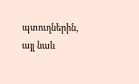պտուղներին, այլ նաև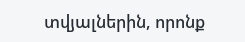տվյալներին, որոնք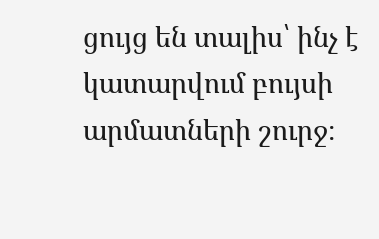ցույց են տալիս՝ ինչ է կատարվում բույսի արմատների շուրջ։